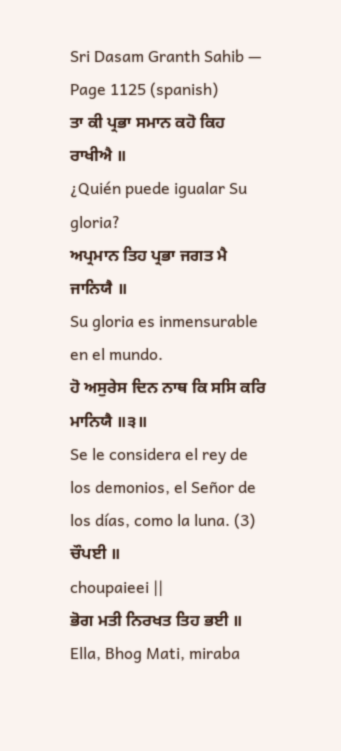Sri Dasam Granth Sahib — Page 1125 (spanish)
ਤਾ ਕੀ ਪ੍ਰਭਾ ਸਮਾਨ ਕਹੋ ਕਿਹ ਰਾਖੀਐ ॥
¿Quién puede igualar Su gloria?
ਅਪ੍ਰਮਾਨ ਤਿਹ ਪ੍ਰਭਾ ਜਗਤ ਮੈ ਜਾਨਿਯੈ ॥
Su gloria es inmensurable en el mundo.
ਹੋ ਅਸੁਰੇਸ ਦਿਨ ਨਾਥ ਕਿ ਸਸਿ ਕਰਿ ਮਾਨਿਯੈ ॥੩॥
Se le considera el rey de los demonios, el Señor de los días, como la luna. (3)
ਚੌਪਈ ॥
choupaieei ||
ਭੋਗ ਮਤੀ ਨਿਰਖਤ ਤਿਹ ਭਈ ॥
Ella, Bhog Mati, miraba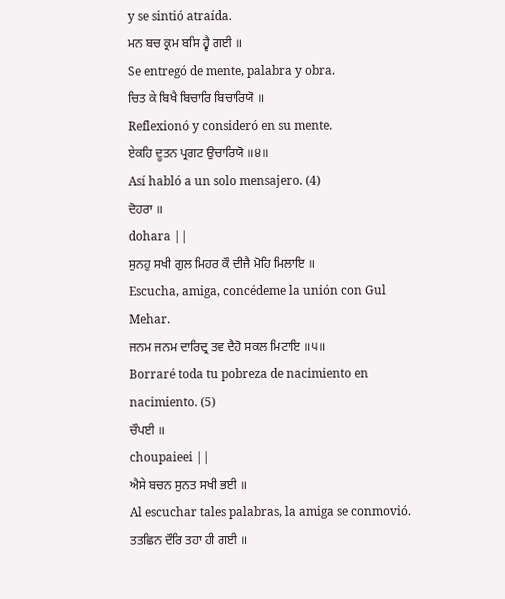y se sintió atraída.
ਮਨ ਬਚ ਕ੍ਰਮ ਬਸਿ ਹ੍ਵੈ ਗਈ ॥
Se entregó de mente, palabra y obra.
ਚਿਤ ਕੇ ਬਿਖੈ ਬਿਚਾਰਿ ਬਿਚਾਰਿਯੋ ॥
Reflexionó y consideró en su mente.
ਏਕਹਿ ਦੂਤਨ ਪ੍ਰਗਟ ਉਚਾਰਿਯੋ ॥੪॥
Así habló a un solo mensajero. (4)
ਦੋਹਰਾ ॥
dohara ||
ਸੁਨਹੁ ਸਖੀ ਗੁਲ ਮਿਹਰ ਕੌ ਦੀਜੈ ਮੋਹਿ ਮਿਲਾਇ ॥
Escucha, amiga, concédeme la unión con Gul Mehar.
ਜਨਮ ਜਨਮ ਦਾਰਿਦ੍ਰ ਤਵ ਦੈਹੋ ਸਕਲ ਮਿਟਾਇ ॥੫॥
Borraré toda tu pobreza de nacimiento en nacimiento. (5)
ਚੌਪਈ ॥
choupaieei ||
ਐਸੇ ਬਚਨ ਸੁਨਤ ਸਖੀ ਭਈ ॥
Al escuchar tales palabras, la amiga se conmovió.
ਤਤਛਿਨ ਦੌਰਿ ਤਹਾ ਹੀ ਗਈ ॥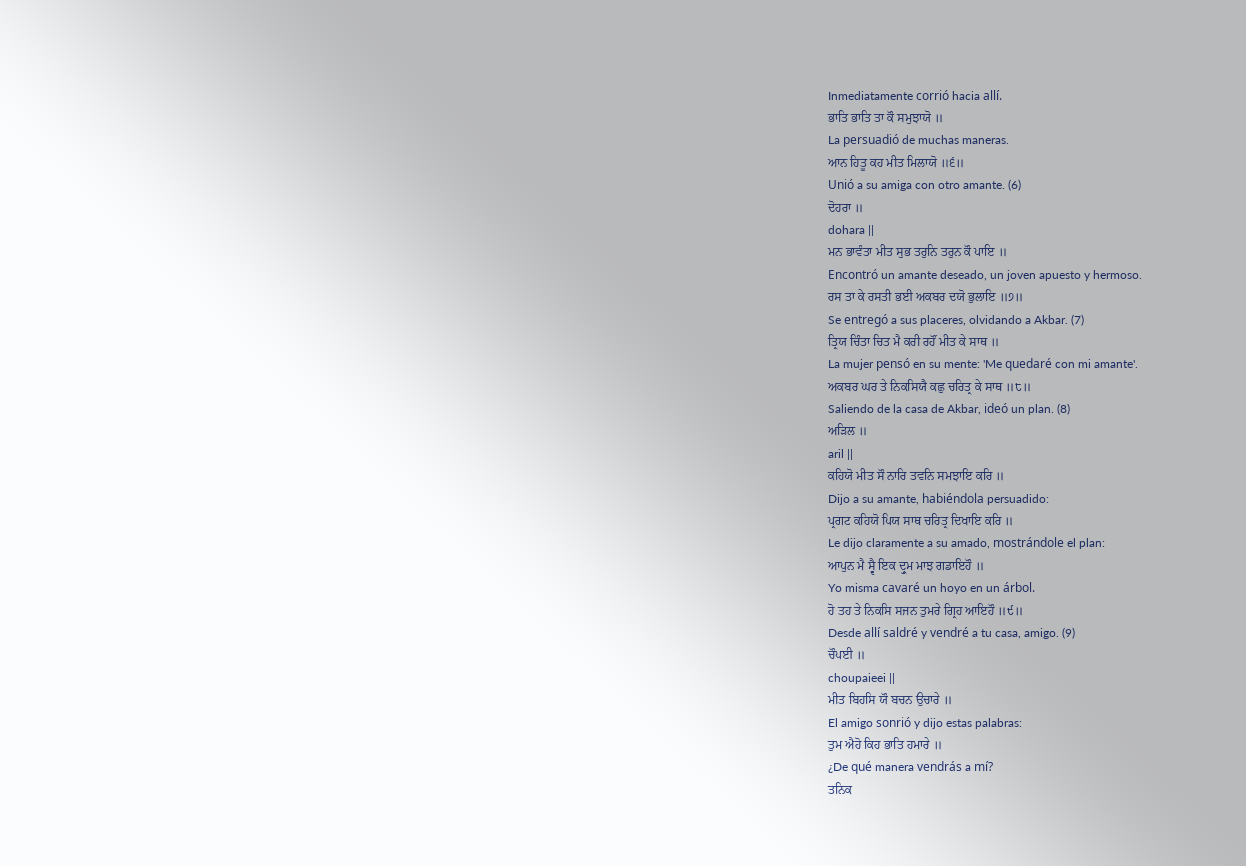Inmediatamente corrió hacia allí.
ਭਾਤਿ ਭਾਤਿ ਤਾ ਕੌ ਸਮੁਝਾਯੋ ॥
La persuadió de muchas maneras.
ਆਨ ਹਿਤੂ ਕਹ ਮੀਤ ਮਿਲਾਯੋ ॥੬॥
Unió a su amiga con otro amante. (6)
ਦੋਹਰਾ ॥
dohara ||
ਮਨ ਭਾਵੰਤਾ ਮੀਤ ਸੁਭ ਤਰੁਨਿ ਤਰੁਨ ਕੌ ਪਾਇ ॥
Encontró un amante deseado, un joven apuesto y hermoso.
ਰਸ ਤਾ ਕੇ ਰਸਤੀ ਭਈ ਅਕਬਰ ਦਯੋ ਭੁਲਾਇ ॥੭॥
Se entregó a sus placeres, olvidando a Akbar. (7)
ਤ੍ਰਿਯ ਚਿੰਤਾ ਚਿਤ ਮੈ ਕਰੀ ਰਹੌਂ ਮੀਤ ਕੇ ਸਾਥ ॥
La mujer pensó en su mente: 'Me quedaré con mi amante'.
ਅਕਬਰ ਘਰ ਤੇ ਨਿਕਸਿਯੈ ਕਛੁ ਚਰਿਤ੍ਰ ਕੇ ਸਾਥ ॥੮॥
Saliendo de la casa de Akbar, ideó un plan. (8)
ਅੜਿਲ ॥
aril ||
ਕਹਿਯੋ ਮੀਤ ਸੌ ਨਾਰਿ ਤਵਨਿ ਸਮਝਾਇ ਕਰਿ ॥
Dijo a su amante, habiéndola persuadido:
ਪ੍ਰਗਟ ਕਹਿਯੋ ਪਿਯ ਸਾਥ ਚਰਿਤ੍ਰ ਦਿਖਾਇ ਕਰਿ ॥
Le dijo claramente a su amado, mostrándole el plan:
ਆਪੁਨ ਮੈ ਸ੍ਵੈ ਇਕ ਦ੍ਰੁਮ ਮਾਝ ਗਡਾਇਹੌ ॥
Yo misma cavaré un hoyo en un árbol.
ਹੋ ਤਹ ਤੇ ਨਿਕਸਿ ਸਜਨ ਤੁਮਰੇ ਗ੍ਰਿਹ ਆਇਹੌ ॥੯॥
Desde allí saldré y vendré a tu casa, amigo. (9)
ਚੌਪਈ ॥
choupaieei ||
ਮੀਤ ਬਿਹਸਿ ਯੌ ਬਚਨ ਉਚਾਰੇ ॥
El amigo sonrió y dijo estas palabras:
ਤੁਮ ਐਹੋ ਕਿਹ ਭਾਤਿ ਹਮਾਰੇ ॥
¿De qué manera vendrás a mí?
ਤਨਿਕ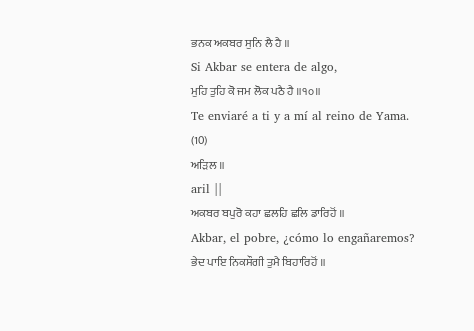ਭਨਕ ਅਕਬਰ ਸੁਨਿ ਲੈ ਹੈ ॥
Si Akbar se entera de algo,
ਮੁਹਿ ਤੁਹਿ ਕੋ ਜਮ ਲੋਕ ਪਠੈ ਹੈ ॥੧੦॥
Te enviaré a ti y a mí al reino de Yama. (10)
ਅੜਿਲ ॥
aril ||
ਅਕਬਰ ਬਪੁਰੋ ਕਹਾ ਛਲਹਿ ਛਲਿ ਡਾਰਿਹੋਂ ॥
Akbar, el pobre, ¿cómo lo engañaremos?
ਭੇਦ ਪਾਇ ਨਿਕਸੌਗੀ ਤੁਮੈ ਬਿਹਾਰਿਹੋਂ ॥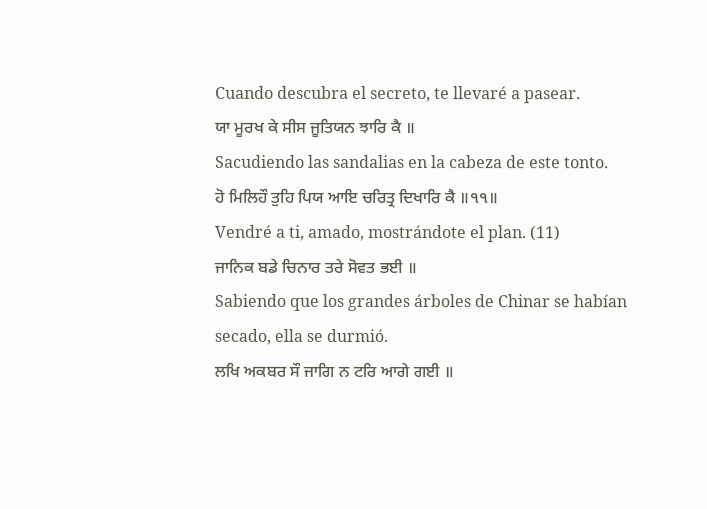Cuando descubra el secreto, te llevaré a pasear.
ਯਾ ਮੂਰਖ ਕੇ ਸੀਸ ਜੂਤਿਯਨ ਝਾਰਿ ਕੈ ॥
Sacudiendo las sandalias en la cabeza de este tonto.
ਹੋ ਮਿਲਿਹੌ ਤੁਹਿ ਪਿਯ ਆਇ ਚਰਿਤ੍ਰ ਦਿਖਾਰਿ ਕੈ ॥੧੧॥
Vendré a ti, amado, mostrándote el plan. (11)
ਜਾਨਿਕ ਬਡੇ ਚਿਨਾਰ ਤਰੇ ਸੋਵਤ ਭਈ ॥
Sabiendo que los grandes árboles de Chinar se habían secado, ella se durmió.
ਲਖਿ ਅਕਬਰ ਸੌ ਜਾਗਿ ਨ ਟਰਿ ਆਗੇ ਗਈ ॥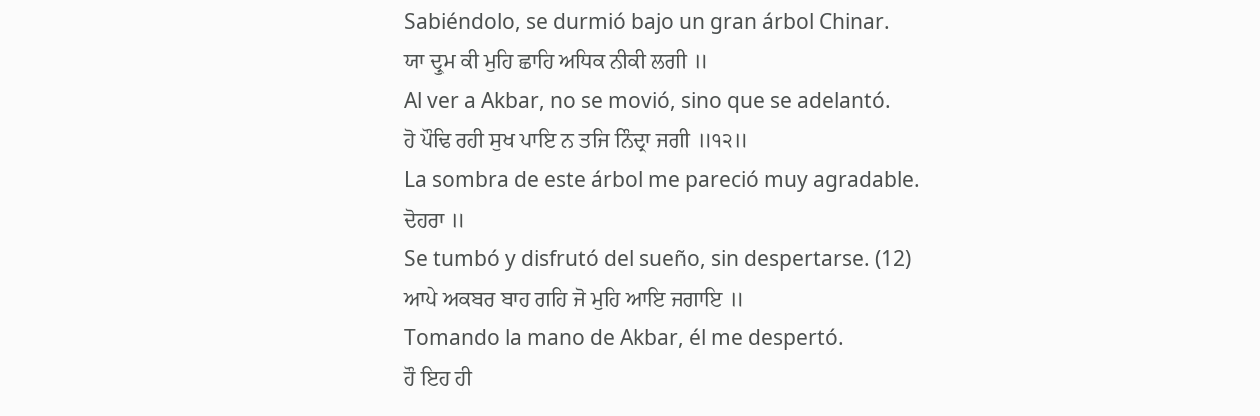Sabiéndolo, se durmió bajo un gran árbol Chinar.
ਯਾ ਦ੍ਰੁਮ ਕੀ ਮੁਹਿ ਛਾਹਿ ਅਧਿਕ ਨੀਕੀ ਲਗੀ ॥
Al ver a Akbar, no se movió, sino que se adelantó.
ਹੋ ਪੌਢਿ ਰਹੀ ਸੁਖ ਪਾਇ ਨ ਤਜਿ ਨਿੰਦ੍ਰਾ ਜਗੀ ॥੧੨॥
La sombra de este árbol me pareció muy agradable.
ਦੋਹਰਾ ॥
Se tumbó y disfrutó del sueño, sin despertarse. (12)
ਆਪੇ ਅਕਬਰ ਬਾਹ ਗਹਿ ਜੋ ਮੁਹਿ ਆਇ ਜਗਾਇ ॥
Tomando la mano de Akbar, él me despertó.
ਹੌ ਇਹ ਹੀ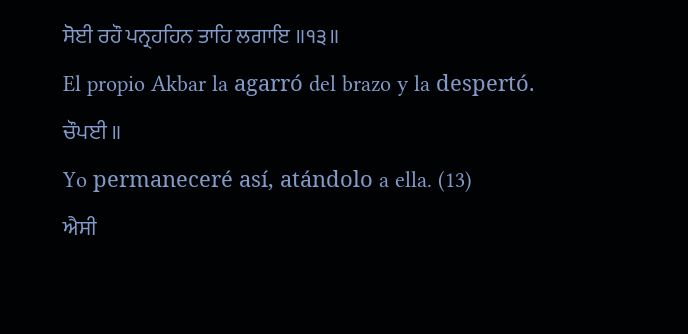ਸੋਈ ਰਹੌ ਪਨ੍ਰਹਹਿਨ ਤਾਹਿ ਲਗਾਇ ॥੧੩॥
El propio Akbar la agarró del brazo y la despertó.
ਚੌਪਈ ॥
Yo permaneceré así, atándolo a ella. (13)
ਐਸੀ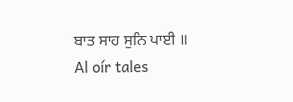ਬਾਤ ਸਾਹ ਸੁਨਿ ਪਾਈ ॥
Al oír tales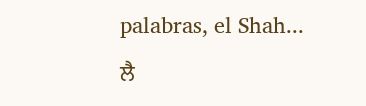palabras, el Shah...
ਲੈ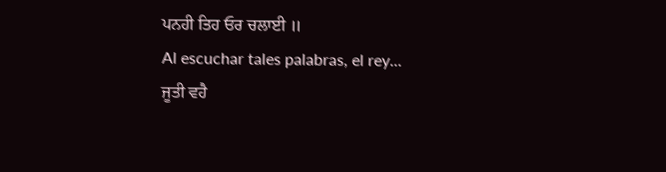ਪਨਹੀ ਤਿਹ ਓਰ ਚਲਾਈ ॥
Al escuchar tales palabras, el rey...
ਜੂਤੀ ਵਹੈ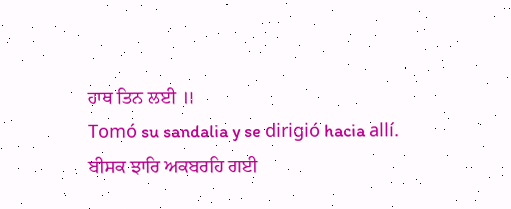ਹਾਥ ਤਿਨ ਲਈ ॥
Tomó su sandalia y se dirigió hacia allí.
ਬੀਸਕ ਝਾਰਿ ਅਕਬਰਹਿ ਗਈ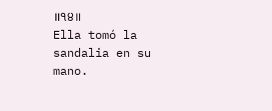॥੧੪॥
Ella tomó la sandalia en su mano.